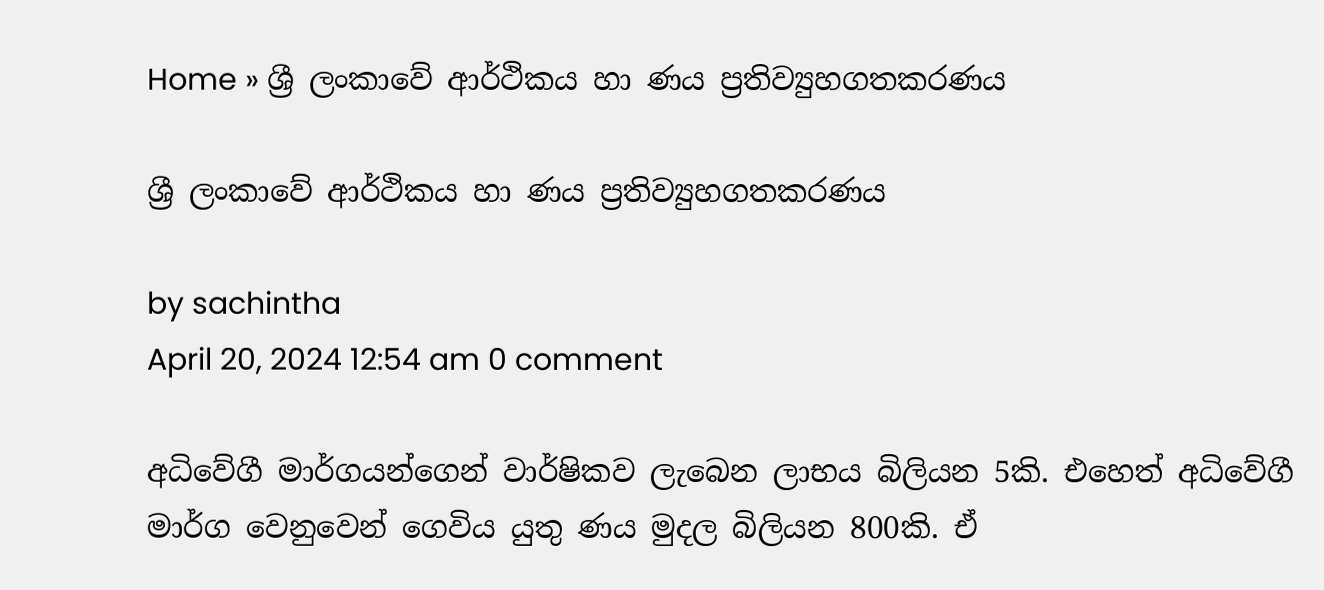Home » ශ්‍රී ලංකාවේ ආර්ථිකය හා ණය ප්‍රතිව්‍යුහගතකරණය

ශ්‍රී ලංකාවේ ආර්ථිකය හා ණය ප්‍රතිව්‍යුහගතකරණය

by sachintha
April 20, 2024 12:54 am 0 comment

අධිවේගී මාර්ගයන්ගෙන් වාර්ෂිකව ලැබෙන ලාභය බිලියන 5කි. එහෙත් අධිවේගී මාර්ග වෙනුවෙන් ගෙවිය යුතු ණය මුදල බිලියන 800කි. ඒ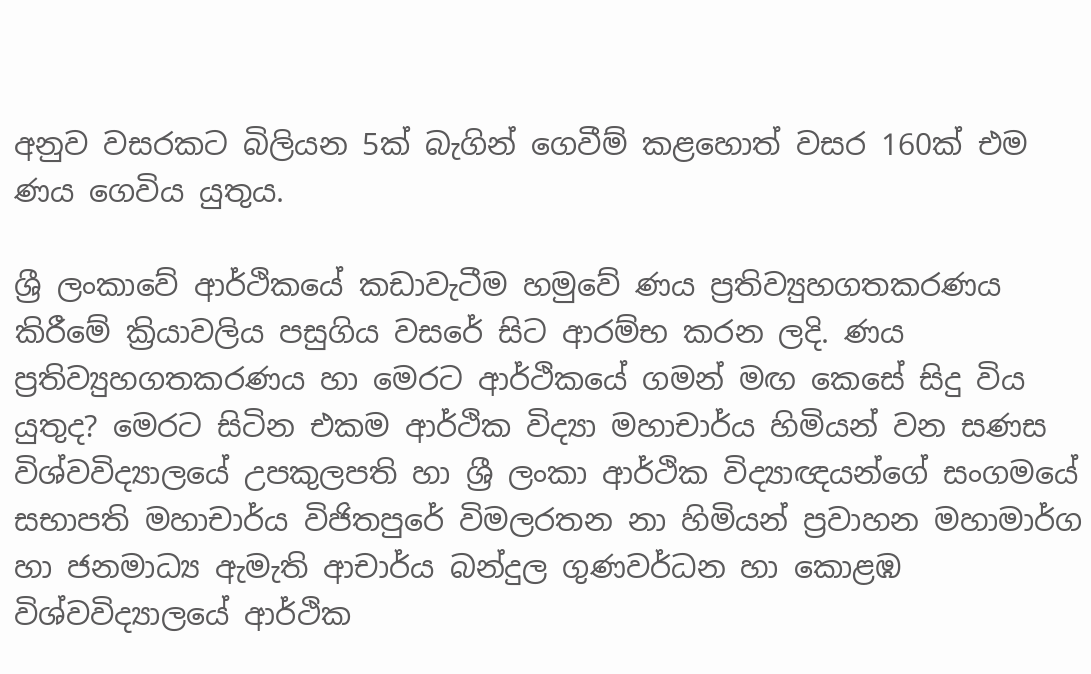අනුව වසරකට බිලියන 5ක් බැගින් ගෙවීම් කළහොත් වසර 160ක් එම ණය ගෙවිය යුතුය.

ශ්‍රී ලංකාවේ ආර්ථිකයේ කඩාවැටීම හමුවේ ණය ප්‍රතිව්‍යුහගතකරණය කිරීමේ ක්‍රියාවලිය පසුගිය වසරේ සිට ආරම්භ කරන ලදි. ණය ප්‍රතිව්‍යුහගතකරණය හා මෙරට ආර්ථිකයේ ගමන් මඟ කෙසේ සිදු විය යුතුද? මෙරට සිටින එකම ආර්ථික විද්‍යා මහාචාර්ය හිමියන් වන සණස විශ්වවිද්‍යාලයේ උපකුලපති හා ශ්‍රී ලංකා ආර්ථික විද්‍යාඥයන්ගේ සංගමයේ සභාපති මහාචාර්ය විජිතපුරේ විමලරතන නා හිමියන් ප්‍රවාහන මහාමාර්ග හා ජනමාධ්‍ය ඇමැති ආචාර්ය බන්දුල ගුණවර්ධන හා කොළඹ විශ්වවිද්‍යාලයේ ආර්ථික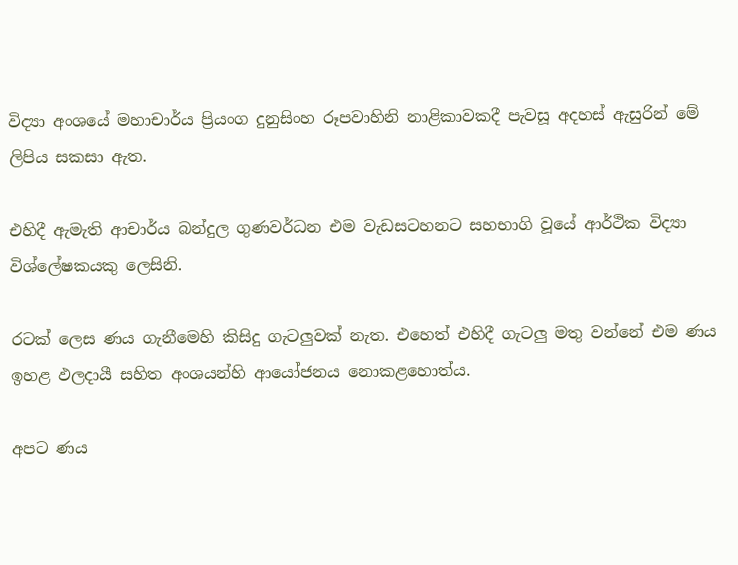විද්‍යා අංශයේ මහාචාර්ය ප්‍රියංග දුනුසිංහ රූපවාහිනි නාළිකාවකදී පැවසූ අදහස් ඇසුරින් මේ ලිපිය සකසා ඇත.

එහිදී ඇමැති ආචාර්ය බන්දුල ගුණවර්ධන එම වැඩසටහනට සහභාගි වූයේ ආර්ථික විද්‍යා විශ්ලේෂකයකු ලෙසිනි.

රටක් ලෙස ණය ගැනීමෙහි කිසිදු ගැටලුවක් නැත. එහෙත් එහිදී ගැටලු මතු වන්නේ එම ණය ඉහළ ඵලදායී සහිත අංශයන්හි ආයෝජනය නොකළහොත්ය.

අපට ණය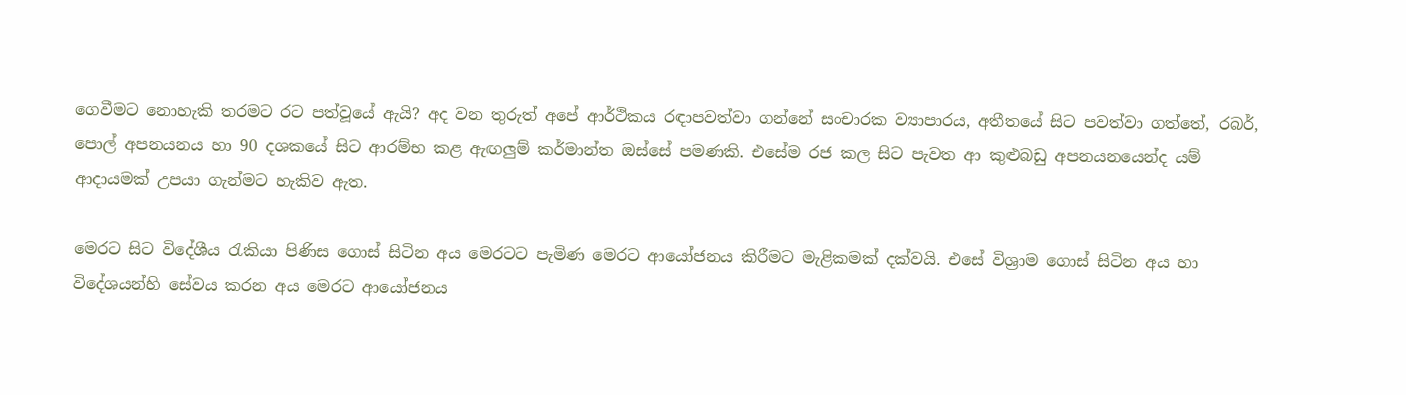ගෙවීමට නොහැකි තරමට රට පත්වූයේ ඇයි? අද වන තුරුත් අපේ ආර්ථිකය රඳාපවත්වා ගන්නේ සංචාරක ව්‍යාපාරය, අතීතයේ සිට පවත්වා ගත්තේ, රබර්, පොල් අපනයනය හා 90 දශකයේ සිට ආරම්භ කළ ඇඟලුම් කර්මාන්ත ඔස්සේ පමණකි. එසේම රජ කල සිට පැවත ආ කුළුබඩු අපනයනයෙන්ද යම් ආදායමක් උපයා ගැන්මට හැකිව ඇත.

මෙරට සිට විදේශීය රැකියා පිණිස ගොස් සිටින අය මෙරටට පැමිණ මෙරට ආයෝජනය කිරීමට මැළිකමක් දක්වයි. එසේ විශ්‍රාම ගොස් සිටින අය හා විදේශයන්හි සේවය කරන අය මෙරට ආයෝජනය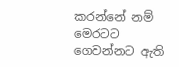කරන්නේ නම් මෙරටට ගෙවන්නට ඇති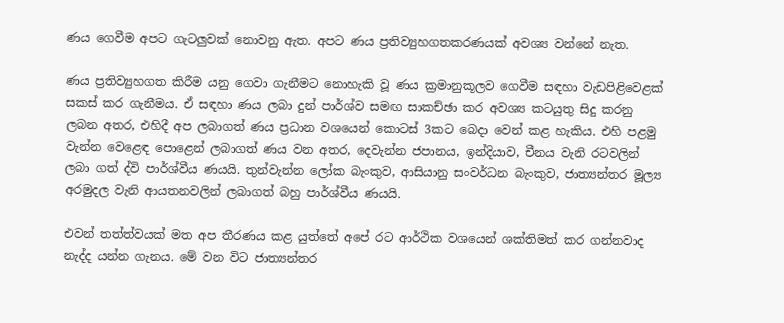ණය ගෙවීම අපට ගැටලුවක් නොවනු ඇත. අපට ණය ප්‍රතිව්‍යුහගතකරණයක් අවශ්‍ය වන්නේ නැත.

ණය ප්‍රතිව්‍යුහගත කිරීම යනු ගෙවා ගැනීමට නොහැකි වූ ණය ක්‍රමානුකූලව ගෙවීම සඳහා වැඩපිළිවෙළක් සකස් කර ගැනීමය. ඒ සඳහා ණය ලබා දුන් පාර්ශ්ව සමඟ සාකච්ඡා කර අවශ්‍ය කටයුතු සිදු කරනු ලබන අතර, එහිදී අප ලබාගත් ණය ප්‍රධාන වශයෙන් කොටස් 3කට බෙදා වෙන් කළ හැකිය. එහි පළමු වැන්න වෙළෙඳ පොළෙන් ලබාගත් ණය වන අතර, දෙවැන්න ජපානය, ඉන්දියාව, චීනය වැනි රටවලින් ලබා ගත් ද්වි පාර්ශ්වීය ණයයි. තුන්වැන්න ලෝක බැංකුව, ආසියානු සංවර්ධන බැංකුව, ජාත්‍යන්තර මූල්‍ය අරමුදල වැනි ආයතනවලින් ලබාගත් බහු පාර්ශ්වීය ණයයි.

එවන් තත්ත්වයක් මත අප තීරණය කළ යුත්තේ අපේ රට ආර්ථික වශයෙන් ශක්තිමත් කර ගන්නවාද නැද්ද යන්න ගැනය. මේ වන විට ජාත්‍යන්තර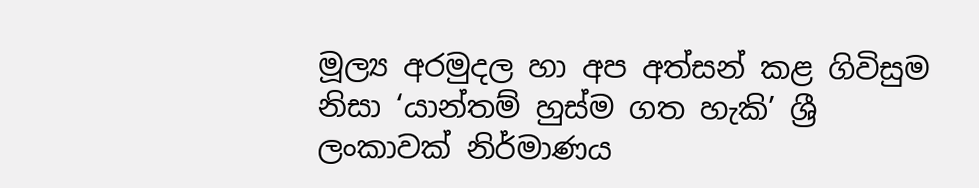මූල්‍ය අරමුදල හා අප අත්සන් කළ ගිවිසුම නිසා ‘යාන්තම් හුස්ම ගත හැකි’ ශ්‍රී ලංකාවක් නිර්මාණය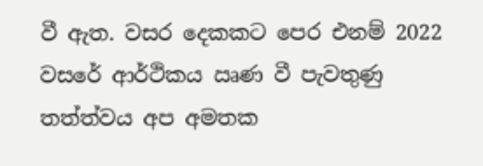වී ඇත. වසර දෙකකට පෙර එනම් 2022 වසරේ ආර්ථිකය ඍණ වී පැවතුණු තත්ත්වය අප අමතක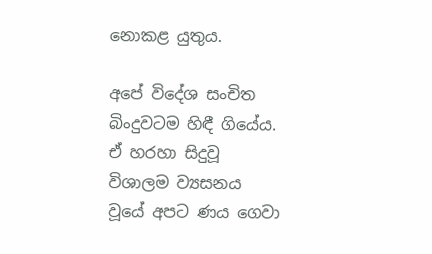නොකළ යුතුය.

අපේ විදේශ සංචිත බිංදුවටම හිඳී ගියේය. ඒ හරහා සිදුවූ විශාලම ව්‍යසනය වූයේ අපට ණය ගෙවා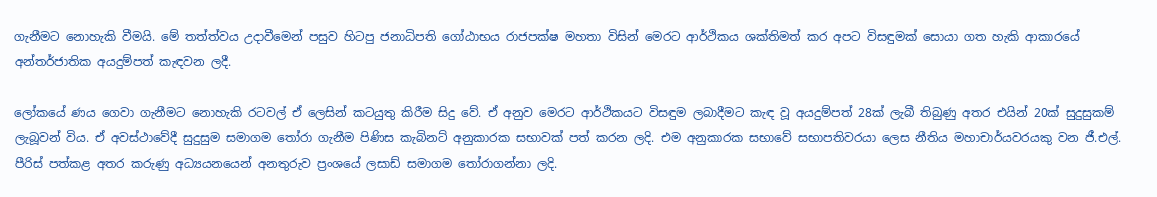ගැනීමට නොහැකි වීමයි. මේ තත්ත්වය උදාවීමෙන් පසුව හිටපු ජනාධිපති ගෝඨාභය රාජපක්ෂ මහතා විසින් මෙරට ආර්ථිකය ශක්තිමත් කර අපට විසඳුමක් සොයා ගත හැකි ආකාරයේ අන්තර්ජාතික අයදුම්පත් කැඳවන ලදී.

ලෝකයේ ණය ගෙවා ගැනීමට නොහැකි රටවල් ඒ ලෙසින් කටයුතු කිරීම සිදු වේ. ඒ අනුව මෙරට ආර්ථිකයට විසඳුම ලබාදීමට කැඳ වූ අයදුම්පත් 28ක් ලැබී තිබුණු අතර එයින් 20ක් සුදුසුකම් ලැබූවන් විය. ඒ අවස්ථාවේදී සුදුසුම සමාගම තෝරා ගැනීම පිණිස කැබිනට් අනුකාරක සභාවක් පත් කරන ලදි. එම අනුකාරක සභාවේ සභාපතිවරයා ලෙස නීතිය මහාචාර්යවරයකු වන ජී.එල්. පීරිස් පත්කළ අතර කරුණු අධ්‍යයනයෙන් අනතුරුව ප්‍රංශයේ ලසාඩ් සමාගම තෝරාගන්නා ලදි.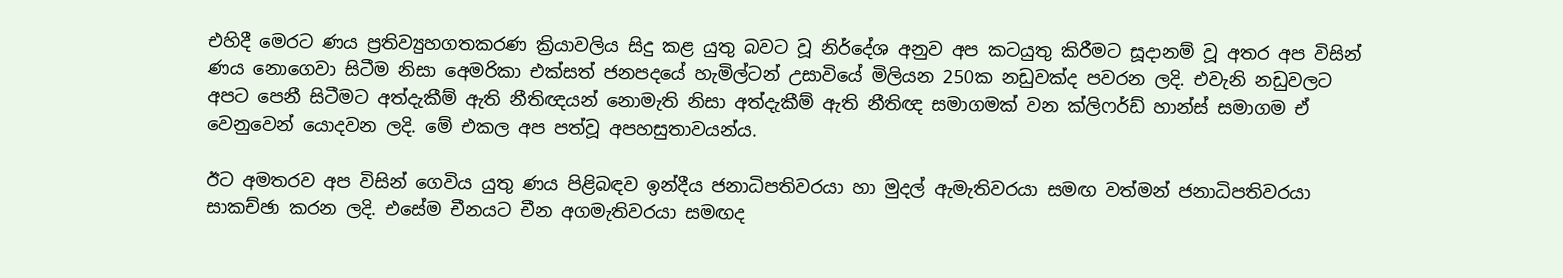එහිදී මෙරට ණය ප්‍රතිව්‍යුහගතකරණ ක්‍රියාවලිය සිදු කළ යුතු බවට වූ නිර්දේශ අනුව අප කටයුතු කිරීමට සූදානම් වූ අතර අප විසින් ණය නොගෙවා සිටීම නිසා අ‍ෙමරිකා එක්සත් ජනපදයේ හැමිල්ටන් උසාවියේ මිලියන 250ක නඩුවක්ද පවරන ලදි. එවැනි නඩුවලට අපට පෙනී සිටීමට අත්දැකීම් ඇති නීතිඥයන් නොමැති නිසා අත්දැකීම් ඇති නීතිඥ සමාගමක් වන ක්ලිෆර්ඩ් හාන්ස් සමාගම ඒ වෙනුවෙන් යොදවන ලදි. මේ එකල අප පත්වූ අපහසුතාවයන්ය.

ඊට අමතරව අප විසින් ගෙවිය යුතු ණය පිළිබඳව ඉන්දීය ජනාධිපතිවරයා හා මුදල් ඇමැතිවරයා සමඟ වත්මන් ජනාධිපතිවරයා සාකච්ඡා කරන ලදි. එසේම චීනයට චීන අගමැතිවරයා සමඟද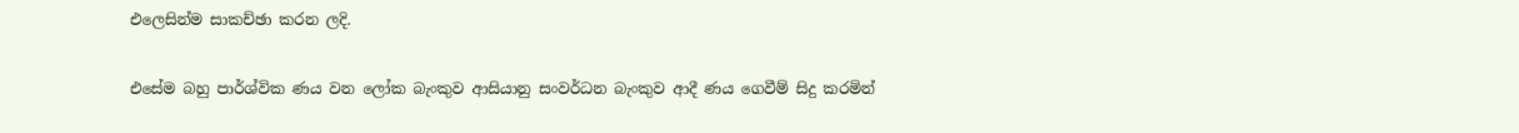එලෙසින්ම සාකච්ඡා කරන ලදි.

එසේම බහු පාර්ශ්වික ණය වන ලෝක බැංකුව ආසියානු සංවර්ධන බැංකුව ආදී ණය ගෙවීම් සිදු කරමින්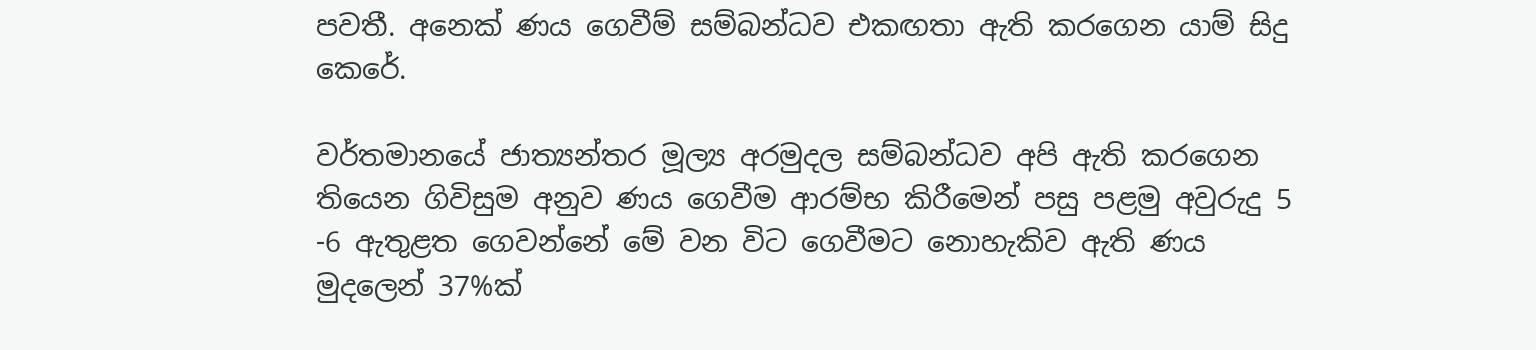පවතී. අනෙක් ණය ගෙවීම් සම්බන්ධව එකඟතා ඇති කරගෙන යාම් සිදු කෙරේ.

වර්තමානයේ ජාත්‍යන්තර මූල්‍ය අරමුදල සම්බන්ධව අපි ඇති කරගෙන තියෙන ගිවිසුම අනුව ණය ගෙවීම ආරම්භ කිරීමෙන් පසු පළමු අවුරුදු 5 -6 ඇතුළත ගෙවන්නේ මේ වන විට ගෙවීමට නොහැකිව ඇති ණය මුදලෙන් 37%ක්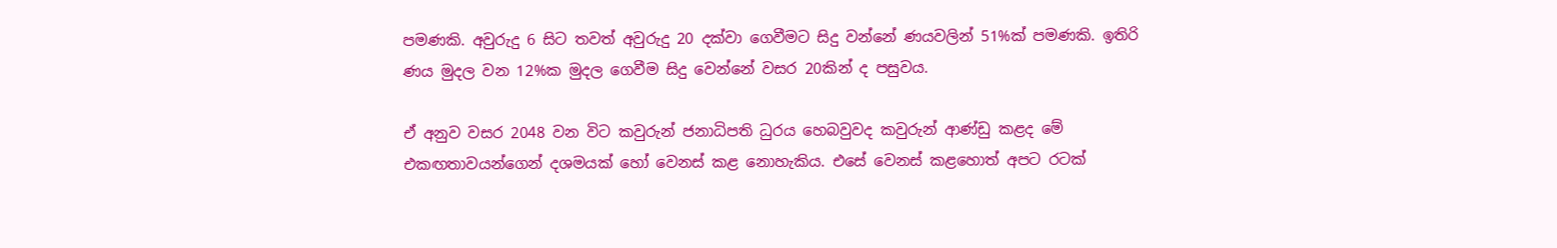පමණකි. අවුරුදු 6 සිට තවත් අවුරුදු 20 දක්වා ගෙවීමට සිදු වන්නේ ණයවලින් 51%ක් පමණකි. ඉතිරි ණය මුදල වන 12%ක මුදල ගෙවීම සිදු වෙන්නේ වසර 20කින් ද පසුවය.

ඒ අනුව වසර 2048 වන විට කවුරුන් ජනාධිපති ධුරය හෙබවුවද කවුරුන් ආණ්ඩු කළද මේ එකඟතාවයන්ගෙන් දශමයක් හෝ වෙනස් කළ නොහැකිය. එසේ වෙනස් කළහොත් අපට රටක්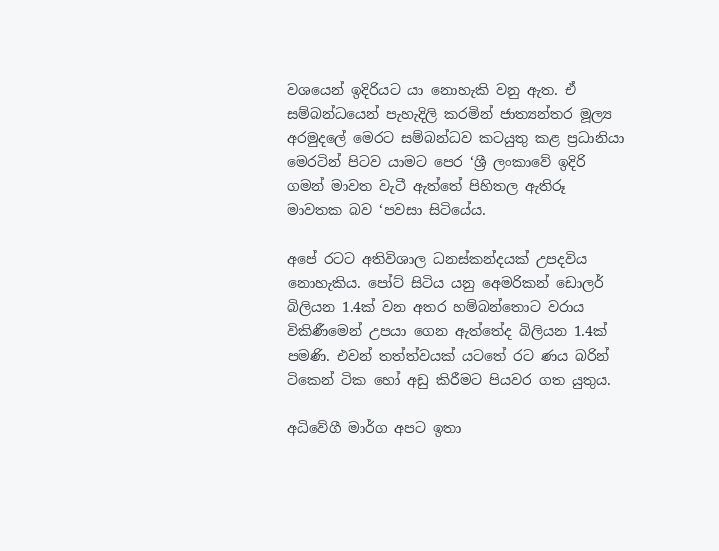වශයෙන් ඉදිරියට යා නොහැකි වනු ඇත. ඒ සම්බන්ධයෙන් පැහැදිලි කරමින් ජාත්‍යන්තර මූල්‍ය අරමුදලේ මෙරට සම්බන්ධව කටයුතු කළ ප්‍රධානියා මෙරටින් පිටව යාමට පෙර ‘ශ්‍රී ලංකාවේ ඉදිරි ගමන් මාවත වැටී ඇත්තේ පිහිතල ඇතිරූ මාවතක බව ‘පවසා සිටියේය.

අපේ රටට අතිවිශාල ධනස්කන්දයක් උපදවිය නොහැකිය. පෝට් සිටිය යනු අ‍ෙමරිකන් ඩොලර් බිලියන 1.4ක් වන අතර හම්බන්තොට වරාය විකිණීමෙන් උපයා ගෙන ඇත්තේද බිලියන 1.4ක් පමණි. එවන් තත්ත්වයක් යටතේ රට ණය බරින් ටිකෙන් ටික හෝ අඩු කිරීමට පියවර ගත යුතුය.

අධිවේගී මාර්ග අපට ඉතා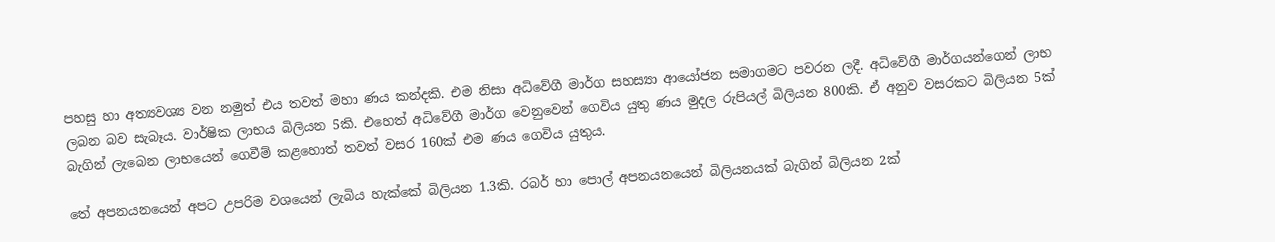පහසු හා අත්‍යවශ්‍ය වන නමුත් එය තවත් මහා ණය කන්දකි. එම නිසා අධිවේගී මාර්ග සහස්‍යා ආයෝජන සමාගමට පවරන ලදී. අධිවේගී මාර්ගයන්ගෙන් ලාභ ලබන බව සැබෑය. වාර්ෂික ලාභය බිලියන 5කි. එහෙත් අධිවේගී මාර්ග වෙනුවෙන් ගෙවිය යුතු ණය මුදල රුපියල් බිලියන 800කි. ඒ අනුව වසරකට බිලියන 5ක් බැගින් ලැබෙන ලාභයෙන් ගෙවීම් කළහොත් තවත් වසර 160ක් එම ණය ගෙවිය යුතුය.

තේ අපනයනයෙන් අපට උපරිම වශයෙන් ලැබිය හැක්කේ බිලියන 1.3කි. රබර් හා පොල් අපනයනයෙන් බිලියනයක් බැගින් බිලියන 2ක්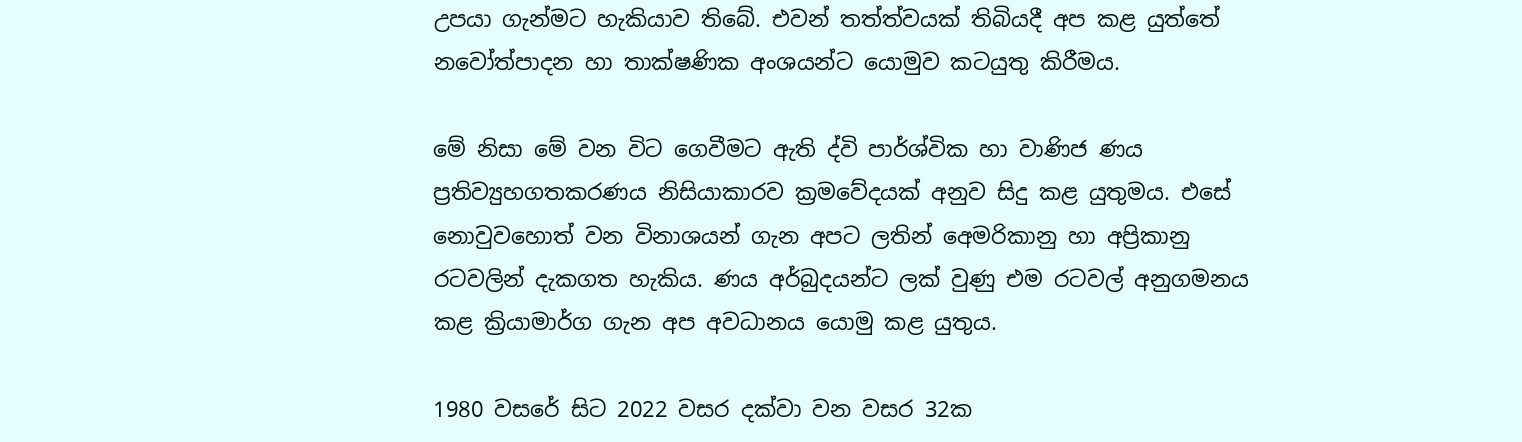උපයා ගැන්මට හැකියාව තිබේ. එවන් තත්ත්වයක් තිබියදී අප කළ යුත්තේ නවෝත්පාදන හා තාක්ෂණික අංශයන්ට යොමුව කටයුතු කිරීමය.

මේ නිසා මේ වන විට ගෙවීමට ඇති ද්වි පාර්ශ්වික හා වාණිජ ණය ප්‍රතිව්‍යුහගතකරණය නිසියාකාරව ක්‍රමවේදයක් අනුව සිදු කළ යුතුමය. එසේ නොවුවහොත් වන විනාශයන් ගැන අපට ලතින් අ‍ෙමරිකානු හා අප්‍රිකානු රටවලින් දැකගත හැකිය. ණය අර්බුදයන්ට ලක් වුණු එම රටවල් අනුගමනය කළ ක්‍රියාමාර්ග ගැන අප අවධානය යොමු කළ යුතුය.

1980 වසරේ සිට 2022 වසර දක්වා වන වසර 32ක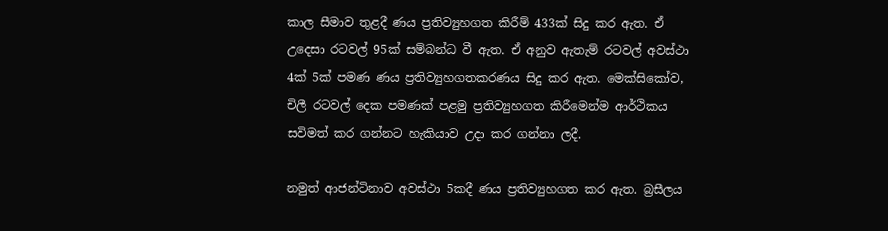කාල සීමාව තුළදී ණය ප්‍රතිව්‍යුහගත කිරීම් 433ක් සිදු කර ඇත. ඒ උදෙසා රටවල් 95ක් සම්බන්ධ වී ඇත. ඒ අනුව ඇතැම් රටවල් අවස්ථා 4ක් 5ක් පමණ ණය ප්‍රතිව්‍යුහගතකරණය සිදු කර ඇත. මෙක්සිකෝව, චිලී රටවල් දෙක පමණක් පළමු ප්‍රතිව්‍යුහගත කිරීමෙන්ම ආර්ථිකය සවිමත් කර ගන්නට හැකියාව උදා කර ගන්නා ලදී.

නමුත් ආජන්ටිනාව අවස්ථා 5කදී ණය ප්‍රතිව්‍යුහගත කර ඇත. බ්‍රසීලය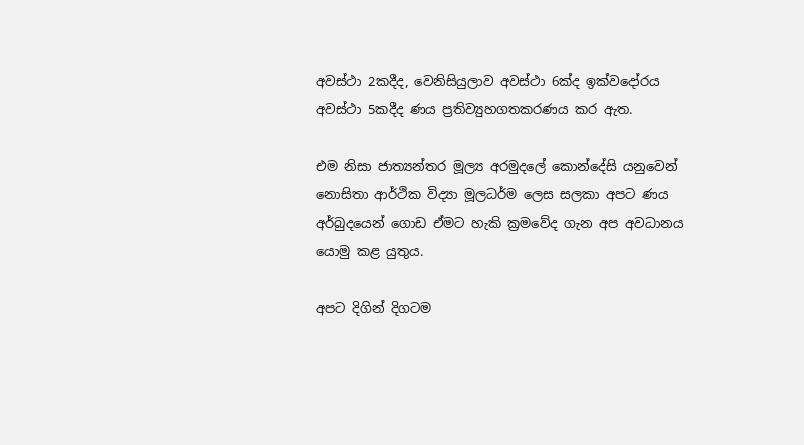අවස්ථා 2කදීද, වෙනිසියුලාව අවස්ථා 6ක්ද ඉක්වදෝරය අවස්ථා 5කදීද ණය ප්‍රතිව්‍යුහගතකරණය කර ඇත.

එම නිසා ජාත්‍යන්තර මූල්‍ය අරමුදලේ කොන්දේසි යනුවෙන් නොසිතා ආර්ථික විද්‍යා මූලධර්ම ලෙස සලකා අපට ණය අර්බුදයෙන් ගොඩ ඒමට හැකි ක්‍රමවේද ගැන අප අවධානය යොමු කළ යුතුය.

අපට දිගින් දිගටම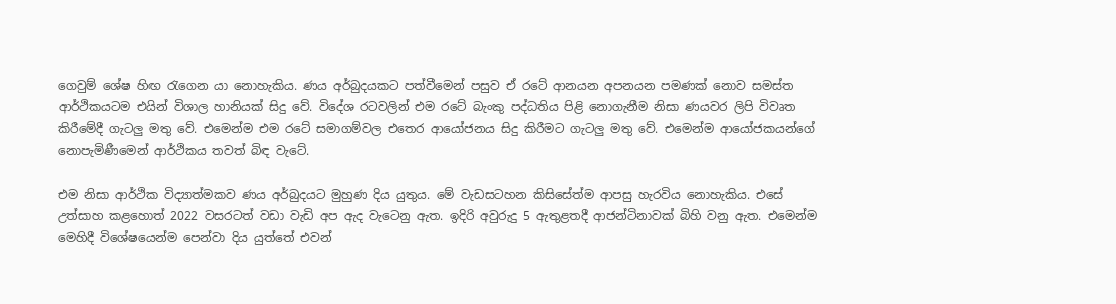ගෙවුම් ශේෂ හිඟ රැගෙන යා නොහැකිය. ණය අර්බුදයකට පත්වීමෙන් පසුව ඒ රටේ ආනයන අපනයන පමණක් නොව සමස්ත ආර්ථිකයටම එයින් විශාල හානියක් සිදු වේ. විදේශ රටවලින් එම රටේ බැංකු පද්ධතිය පිළි නොගැනීම නිසා ණයවර ලිපි විවෘත කිරීමේදී ගැටලු මතු වේ. එමෙන්ම එම රටේ සමාගම්වල එතෙර ආයෝජනය සිදු කිරීමට ගැටලු මතු වේ. එමෙන්ම ආයෝජකයන්ගේ නොපැමිණීමෙන් ආර්ථිකය තවත් බිඳ වැටේ.

එම නිසා ආර්ථික විද්‍යාත්මකව ණය අර්බුදයට මුහුණ දිය යුතුය. මේ වැඩසටහන කිසිසේත්ම ආපසු හැරවිය නොහැකිය. එසේ උත්සාහ කළහොත් 2022 වසරටත් වඩා වැඩි අප ඇද වැටෙනු ඇත. ඉදිරි අවුරුදු 5 ඇතුළතදී ආජන්ටිනාවක් බිහි වනු ඇත. එමෙන්ම මෙහිදී විශේෂයෙන්ම පෙන්වා දිය යුත්තේ එවන්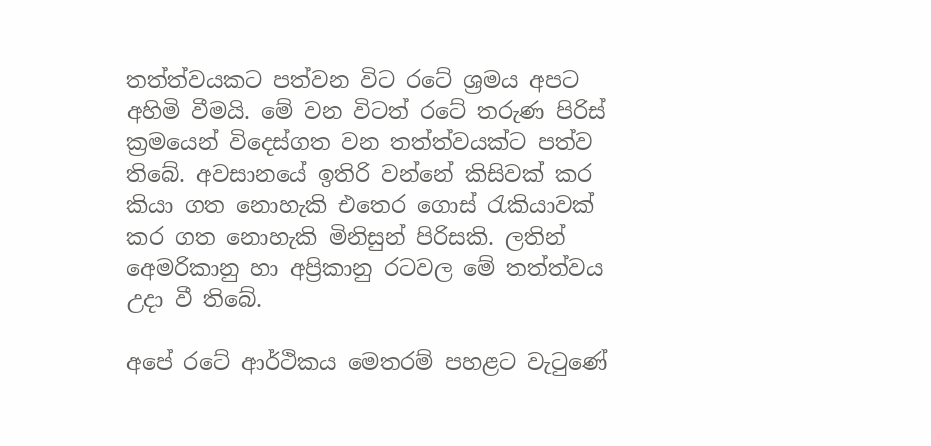තත්ත්වයකට පත්වන විට රටේ ශ්‍රමය අපට අහිමි වීමයි. මේ වන විටත් රටේ තරුණ පිරිස් ක්‍රමයෙන් විදෙස්ගත වන තත්ත්වයක්ට පත්ව තිබේ. අවසානයේ ඉතිරි වන්නේ කිසිවක් කර කියා ගත නොහැකි එතෙර ගොස් රැකියාවක් කර ගත නොහැකි මිනිසුන් පිරිසකි. ලතින් අ‍ෙමරිකානු හා අප්‍රිකානු රටවල මේ තත්ත්වය උදා වී තිබේ.

අපේ රටේ ආර්ථිකය මෙතරම් පහළට වැටුණේ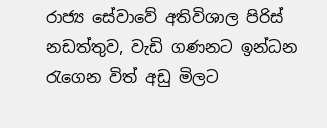රාජ්‍ය සේවාවේ අතිවිශාල පිරිස් නඩත්තුව, වැඩි ගණනට ඉන්ධන රැගෙන විත් අඩු මිලට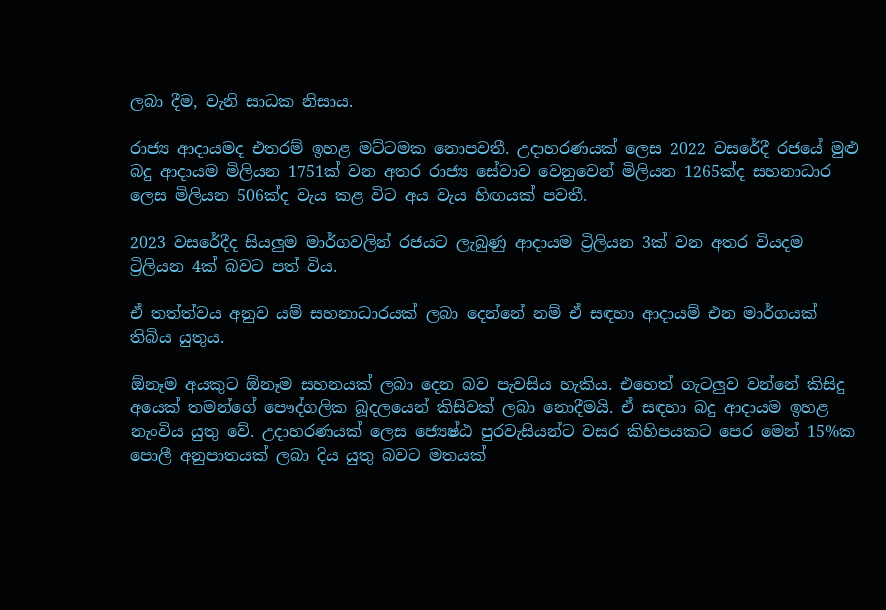ලබා දීම, වැනි සාධක නිසාය.

රාජ්‍ය ආදායමද එතරම් ඉහළ මට්ටමක නොපවතී. උදාහරණයක් ලෙස 2022 වසරේදී රජයේ මුළු බදු ආදායම මිලියන 1751ක් වන අතර රාජ්‍ය සේවාව වෙනුවෙන් මිලියන 1265ක්ද සහනාධාර ලෙස මිලියන 506ක්ද වැය කළ විට අය වැය හිඟයක් පවතී.

2023 වසරේදීද සියලුම මාර්ගවලින් රජයට ලැබුණු ආදායම ට්‍රිලියන 3ක් වන අතර වියදම ට්‍රිලියන 4ක් බවට පත් විය.

ඒ තත්ත්වය අනුව යම් සහනාධාරයක් ලබා දෙන්නේ නම් ඒ සඳහා ආදායම් එන මාර්ගයක් තිබිය යුතුය.

ඕනෑම අයකුට ඕනෑම සහනයක් ලබා දෙන බව පැවසිය හැකිය. එහෙත් ගැටලුව වන්නේ කිසිදු අයෙක් තමන්ගේ පෞද්ගලික බූදලයෙන් කිසිවක් ලබා නොදීමයි. ඒ සඳහා බදු ආදායම ඉහළ නැංවිය යුතු වේ. උදාහරණයක් ලෙස ජ්‍යෙෂ්ඨ පුරවැසියන්ට වසර කිහිපයකට පෙර මෙන් 15%ක පොලී අනුපාතයක් ලබා දිය යුතු බවට මතයක්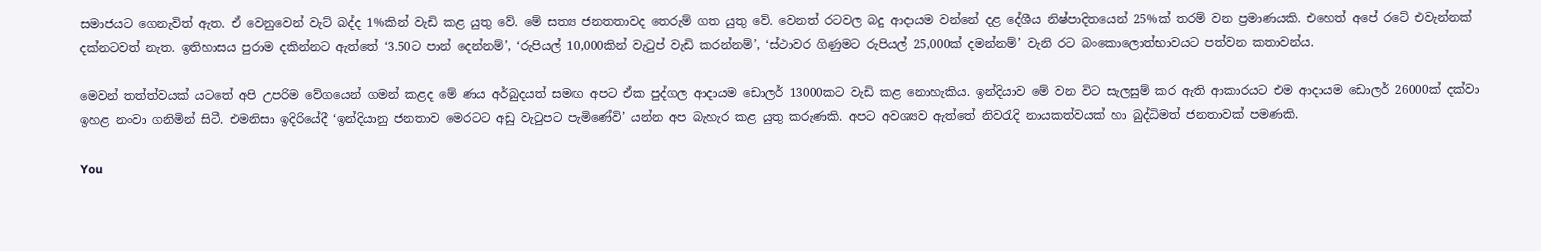සමාජයට ගෙනැවිත් ඇත. ඒ වෙනුවෙන් වැට් බද්ද 1%කින් වැඩි කළ යුතු වේ. මේ සත්‍ය ජනතතාවද තෙරුම් ගත යුතු වේ. වෙනත් රටවල බදු ආදායම වන්නේ දළ දේශීය නිෂ්පාදිතයෙන් 25%ක් තරම් වන ප්‍රමාණයකි. එහෙත් අපේ රටේ එවැන්නක් දක්නටවත් නැත. ඉතිහාසය පුරාම දකින්නට ඇත්තේ ‘3.50ට පාන් දෙන්නම්’, ‘රුපියල් 10,000කින් වැටුප් වැඩි කරන්නම්’, ‘ස්ථාවර ගිණුමට රුපියල් 25,000ක් දමන්නම්’ වැනි රට බංකොලොත්භාවයට පත්වන කතාවන්ය.

මෙවන් තත්ත්වයක් යටතේ අපි උපරිම වේගයෙන් ගමන් කළද මේ ණය අර්බුදයත් සමඟ අපට ඒක පුද්ගල ආදායම ඩොලර් 13000කට වැඩි කළ නොහැකිය. ඉන්දියාව මේ වන විට සැලසුම් කර ඇති ආකාරයට එම ආදායම ඩොලර් 26000ක් දක්වා ඉහළ නංවා ගනිමින් සිටී. එමනිසා ඉදිරියේදී ‘ඉන්දියානු ජනතාව මෙරටට අඩු වැටුපට පැමිණේවි’ යන්න අප බැහැර කළ යුතු කරුණකි. අපට අවශ්‍යව ඇත්තේ නිවරැදි නායකත්වයක් හා බුද්ධිමත් ජනතාවක් පමණකි.

You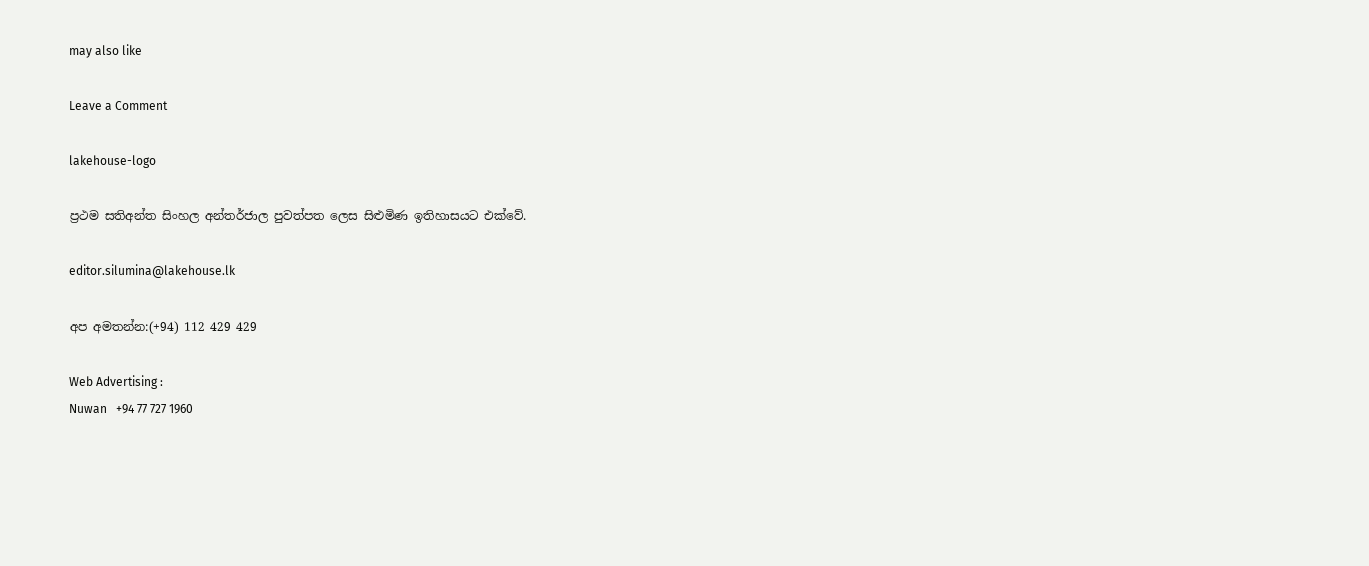may also like

Leave a Comment

lakehouse-logo

ප්‍රථම සතිඅන්ත සිංහල අන්තර්ජාල පුවත්පත ලෙස සිළුමිණ ඉතිහාසයට එක්වේ.

editor.silumina@lakehouse.lk

අප අමතන්න:(+94) 112 429 429

Web Advertising :
Nuwan   +94 77 727 1960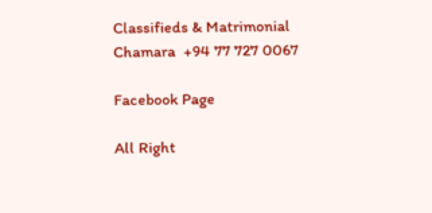Classifieds & Matrimonial
Chamara  +94 77 727 0067

Facebook Page

All Right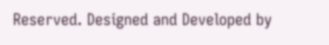Reserved. Designed and Developed by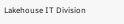Lakehouse IT Division